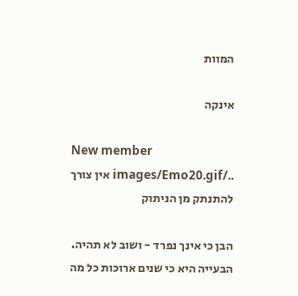המוות

אינקה

New member
../images/Emo20.gif אין צורך להתנתק מן הניתוק

הבן כי אינך נפרד - ושוב לא תהיה.
הבעייה היא כי שנים ארוכות כל מה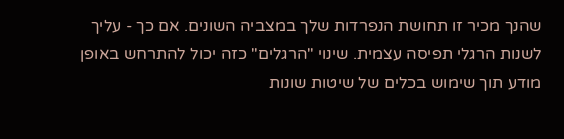שהנך מכיר זו תחושת הנפרדות שלך במצביה השונים. אם כך - עליך לשנות הרגלי תפיסה עצמית. שינוי "הרגלים" כזה יכול להתרחש באופן מודע תוך שימוש בכלים של שיטות שונות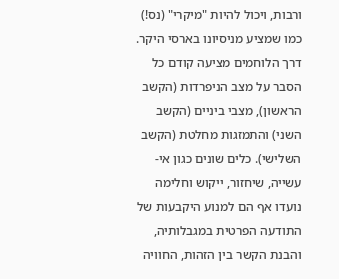ורבות, ויכול להיות "מיקרי" (נס!) כמו שמציע מניסיונו בארסי היקר.
דרך הלוחמים מציעה קודם כל הסבר על מצב הניפרדות (הקשב הראשון), מצבי ביניים (הקשב השני) והתמזגות מחלטת (הקשב השלישי). כלים שונים כגון אי-עשייה, שיחזור, ייקוש וחלימה נועדו אף הם למנוע היקבעות של התודעה הפרטית במגבלותיה, והבנת הקשר בין הזהות, החוויה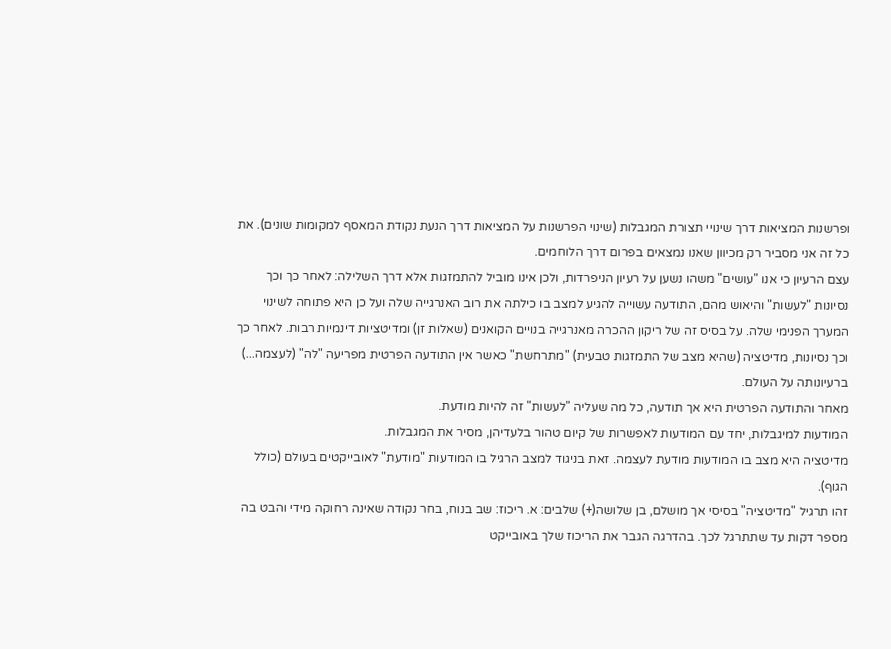ופרשנות המציאות דרך שינויי תצורת המגבלות (שינוי הפרשנות על המציאות דרך הנעת נקודת המאסף למקומות שונים). את כל זה אני מסביר רק מכיוון שאנו נמצאים בפרום דרך הלוחמים.
עצם הרעיון כי אנו "עושים" משהו נשען על רעיון הניפרדות, ולכן אינו מוביל להתמזגות אלא דרך השלילה: לאחר כך וכך נסיונות "לעשות" והיאוש מהם, התודעה עשוייה להגיע למצב בו כילתה את רוב האנרגייה שלה ועל כן היא פתוחה לשינוי המערך הפנימי שלה. על בסיס זה של ריקון ההכרה מאנרגייה בנויים הקואנים (שאלות זן) ומדיטציות דינמיות רבות. לאחר כך וכך נסיונות, מדיטציה (שהיא מצב של התמזגות טבעית) "מתרחשת" כאשר אין התודעה הפרטית מפריעה "לה" (לעצמה...) ברעיונותה על העולם.
מאחר והתודעה הפרטית היא אך תודעה, כל מה שעליה "לעשות" זה להיות מודעת.
המודעות למיגבלות, יחד עם המודעות לאפשרות של קיום טהור בלעדיהן, מסיר את המגבלות.
מדיטציה היא מצב בו המודעות מודעת לעצמה. זאת בניגוד למצב הרגיל בו המודעות "מודעת" לאובייקטים בעולם (כולל הגוף).
זהו תרגיל "מדיטציה" בסיסי אך מושלם, בן שלושה(+) שלבים: א. ריכוז: שב בנוח, בחר נקודה שאינה רחוקה מידי והבט בה מספר דקות עד שתתרגל לכך. בהדרגה הגבר את הריכוז שלך באובייקט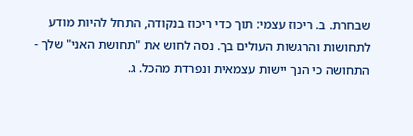שבחרת. ב. ריכוז עצמי: תוך כדי ריכוז בנקודה, התחל להיות מודע לתחושות והרגשות העולים בך. נסה לחוש את "תחושת האני" שלך - התחושה כי הנך יישות עצמאית ונפרדת מהכל. ג.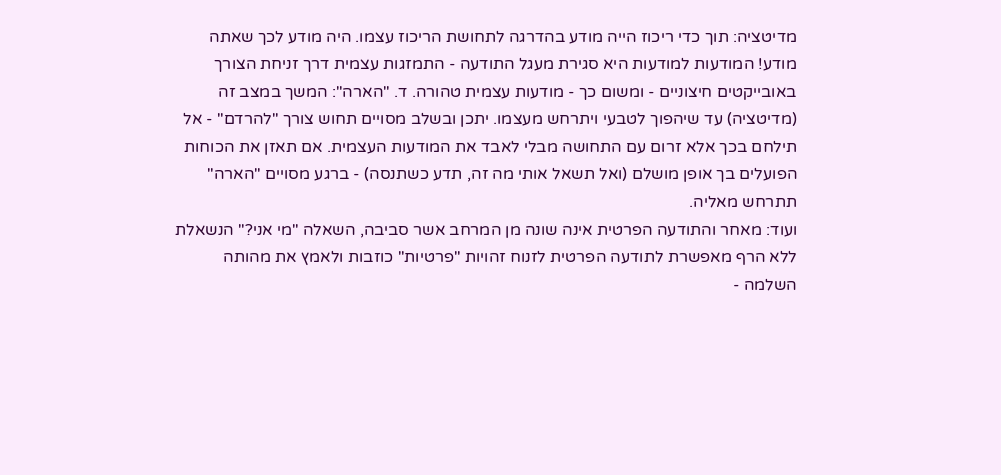מדיטציה: תוך כדי ריכוז הייה מודע בהדרגה לתחושת הריכוז עצמו. היה מודע לכך שאתה מודע! המודעות למודעות היא סגירת מעגל התודעה - התמזגות עצמית דרך זניחת הצורך באובייקטים חיצוניים - ומשום כך - מודעות עצמית טהורה. ד. "הארה": המשך במצב זה (מדיטציה) עד שיהפוך לטבעי ויתרחש מעצמו. יתכן ובשלב מסויים תחוש צורך "להרדם" - אל תילחם בכך אלא זרום עם התחושה מבלי לאבד את המודעות העצמית. אם תאזן את הכוחות הפועלים בך אופן מושלם (ואל תשאל אותי מה זה, תדע כשתנסה) - ברגע מסויים "הארה" תתרחש מאליה.
ועוד: מאחר והתודעה הפרטית אינה שונה מן המרחב אשר סביבה, השאלה "מי אני?" הנשאלת ללא הרף מאפשרת לתודעה הפרטית לזנוח זהויות "פרטיות" כוזבות ולאמץ את מהותה השלמה -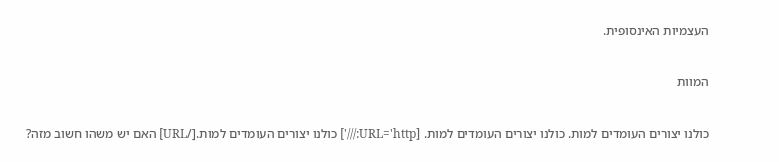העצמיות האינסופית.

המוות

כולנו יצורים העומדים למות. כולנו יצורים העומדים למות. [URL='http:///'] כולנו יצורים העומדים למות.[/URL] האם יש משהו חשוב מזה?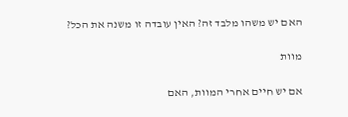האם יש משהו מלבד זה? האין עובדה זו משנה את הכל?

מוות

אם יש חיים אחרי המוות, האם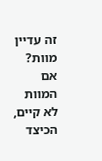זה עדיין מוות? אם המוות לא קיים, הכיצד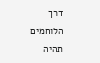דרך הלוחמים תהיה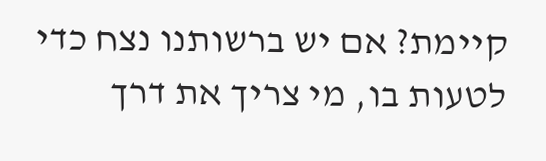קיימת? אם יש ברשותנו נצח כדי לטעות בו, מי צריך את דרך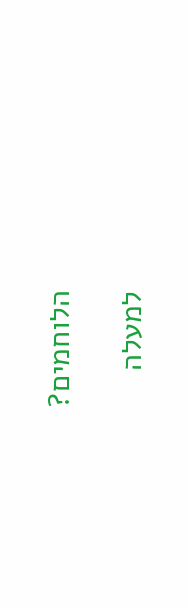הלוחמים?

למעלה